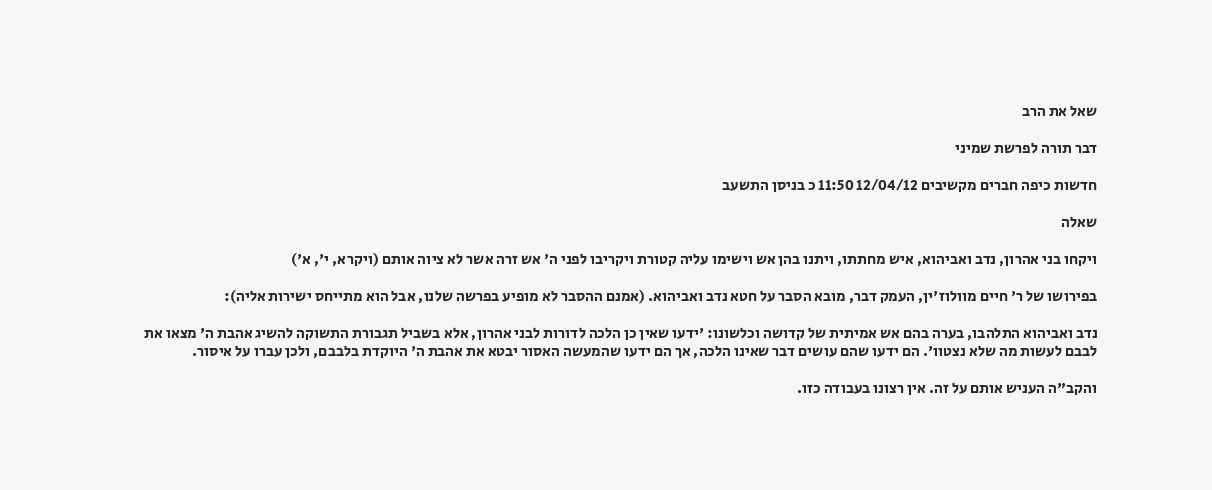שאל את הרב

דבר תורה לפרשת שמיני

חדשות כיפה חברים מקשיבים 12/04/12 11:50 כ בניסן התשעב

שאלה

ויקחו בני אהרון, נדב ואביהוא, איש מחתתו, ויתנו בהן אש וישימו עליה קטורת ויקריבו לפני ה' אש זרה אשר לא ציוה אותם (ויקרא, י', א')

בפירושו של ר' חיים מוולוז'ין, העמק דבר, מובא הסבר על חטא נדב ואביהוא. (אמנם ההסבר לא מופיע בפרשה שלנו, אבל הוא מתייחס ישירות אליה):

נדב ואביהוא התלהבו, בערה בהם אש אמיתית של קדושה וכלשונו: 'ידעו שאין כן הלכה לדורות לבני אהרון, אלא בשביל תגבורת התשוקה להשיג אהבת ה' מצאו את לבבם לעשות מה שלא נצטוו'. הם ידעו שהם עושים דבר שאינו הלכה, אך הם ידעו שהמעשה האסור יבטא את אהבת ה' היוקדת בלבבם, ולכן עברו על איסור.

והקב"ה העניש אותם על זה. אין רצונו בעבודה כזו.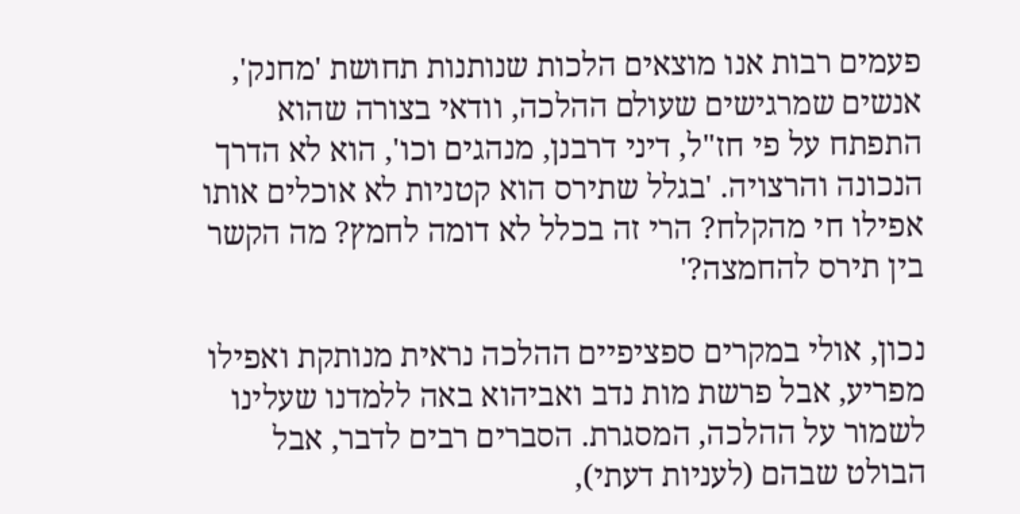פעמים רבות אנו מוצאים הלכות שנותנות תחושת 'מחנק', אנשים שמרגישים שעולם ההלכה, וודאי בצורה שהוא התפתח על פי חז"ל, דיני דרבנן, מנהגים וכו', הוא לא הדרך הנכונה והרצויה. 'בגלל שתירס הוא קטניות לא אוכלים אותו אפילו חי מהקלח? הרי זה בכלל לא דומה לחמץ? מה הקשר בין תירס להחמצה?'

נכון, אולי במקרים ספציפיים ההלכה נראית מנותקת ואפילו מפריע, אבל פרשת מות נדב ואביהוא באה ללמדנו שעלינו לשמור על ההלכה, המסגרת. הסברים רבים לדבר, אבל הבולט שבהם (לעניות דעתי),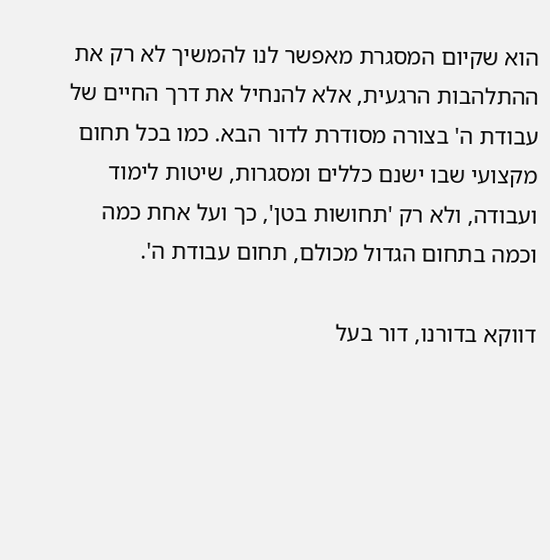הוא שקיום המסגרת מאפשר לנו להמשיך לא רק את ההתלהבות הרגעית, אלא להנחיל את דרך החיים של עבודת ה' בצורה מסודרת לדור הבא. כמו בכל תחום מקצועי שבו ישנם כללים ומסגרות, שיטות לימוד ועבודה, ולא רק 'תחושות בטן', כך ועל אחת כמה וכמה בתחום הגדול מכולם, תחום עבודת ה'.

דווקא בדורנו, דור בעל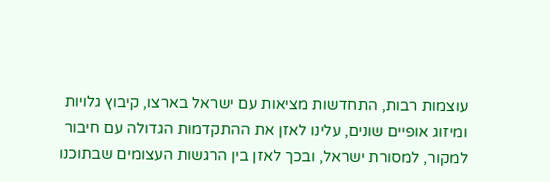עוצמות רבות, התחדשות מציאות עם ישראל בארצו, קיבוץ גלויות ומיזוג אופיים שונים, עלינו לאזן את ההתקדמות הגדולה עם חיבור למקור, למסורת ישראל, ובכך לאזן בין הרגשות העצומים שבתוכנו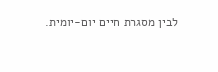לבין מסגרת חיים יום-יומית.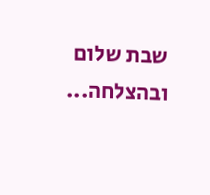שבת שלום ובהצלחה...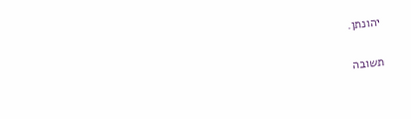יהונתן.

תשובה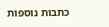כתבות נוספות